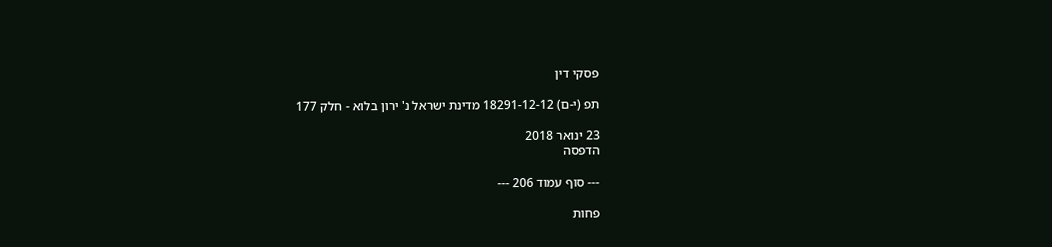פסקי דין

תפ (י-ם) 18291-12-12 מדינת ישראל נ' ירון בלוא - חלק 177

23 ינואר 2018
הדפסה

--- סוף עמוד 206 ---

פחות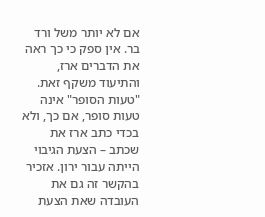אם לא יותר משל ורד בר. אין ספק כי כך ראה את הדברים ארז, והתיעוד משקף זאת. "טעות הסופר" אינה טעות סופר, אם כך, ולא בכדי כתב ארז את שכתב – הצעת הגיבוי הייתה עבור ירון. אזכיר בהקשר זה גם את העובדה שאת הצעת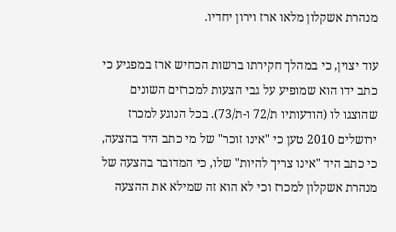מנהרת אשקלון מלאו ארז וירון יחדיו.

עוד יצוין, כי במהלך חקירתו ברשות הכחיש ארז במפגיע כי כתב ידו הוא שמופיע על גבי הצעות למכרזים השונים שהוצגו לו (הודעותיו ת/72 ו-ת/73). בכל הנוגע למכרז ירושלים 2010 טען כי "אינו זוכר" של מי כתב היד בהצעה, כי כתב היד "אינו צריך להיות" שלו, כי המדובר בהצעה של מנהרת אשקלון למכרז וכי לא הוא זה שמילא את ההצעה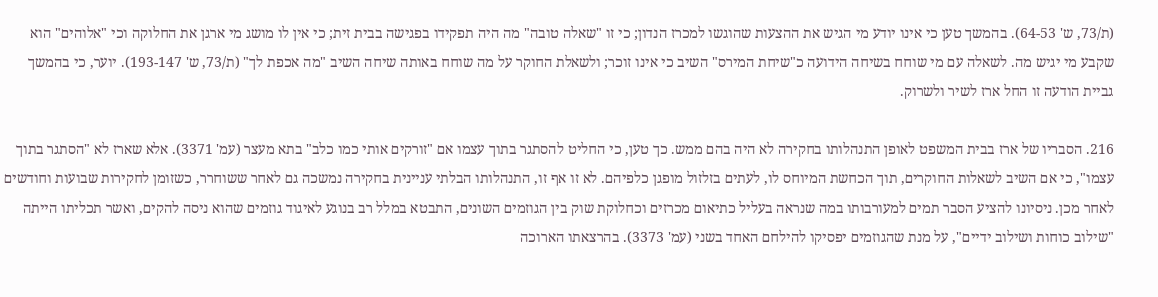(ת/73, ש' 64-53). בהמשך טען כי אינו יודע מי הגיש את ההצעות שהוגשו למכרז הנדון; כי זו "שאלה טובה" מה היה תפקידו בפגישה בבית זית; כי אין לו מושג מי ארגן את החלוקה וכי "אלוהים" הוא שקבע מי יגיש מה. לשאלה עם מי שוחח בשיחה הידועה כ"שיחת המירס" השיב כי אינו זוכר; ולשאלת החוקר על מה שוחח באותה שיחה השיב "מה אכפת לך" (ת/73, ש' 193-147). יוער, כי בהמשך גביית הודעה זו החל ארז לשיר ולשרוק.

216. הסבריו של ארז בבית המשפט לאופן התנהלותו בחקירה לא היה בהם ממש. כך טען, כי החליט להסתגר בתוך עצמו אם "זורקים אותי כמו כלב" בתא מעצר (עמ' 3371). אלא שארז לא "הסתגר בתוך עצמו", כי אם השיב לשאלות החוקרים, תוך הכחשת המיוחס לו, לעתים בזלזול מופגן כלפיהם. לא זו אף זו, התנהלותו הבלתי עניינית בחקירה נמשכה גם לאחר ששוחרר, כשזומן לחקירות שבועות וחודשים לאחר מכן. ניסיונו להציע הסבר תמים למעורבותו במה שנראה בעליל כתיאום מכרזים וכחלוקת שוק בין הגוזמים השונים, התבטא במלל רב בנוגע לאיגוד גוזמים שהוא ניסה להקים, ואשר תכליתו הייתה "שילוב כוחות ושילוב ידיים", על מנת שהגוזמים יפסיקו להילחם האחד בשני (עמ' 3373). בהרצאתו הארוכה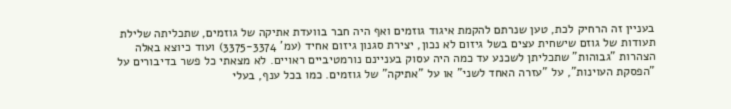בעניין זה הרחיק לכת, טען שנרתם להקמת איגוד גוזמים ואף היה חבר בוועדת אתיקה של גוזמים, שתכליתה שלילת תעודות של גוזם שישחית עצים בשל גיזום לא נכון, יצירת סגנון גיזום אחיד (עמ' 3375-3374) ועוד כיוצא באלה הצהרות "גבוהות" שתכליתן לשכנע עד כמה היה עסוק בעניינם נורמטיביים ראויים. לא מצאתי כל פשר בדיבורים על "הפסקת העוינות", על "עזרה האחד לשני" או על "אתיקה" של גוזמים. כמו בכל ענף, בעלי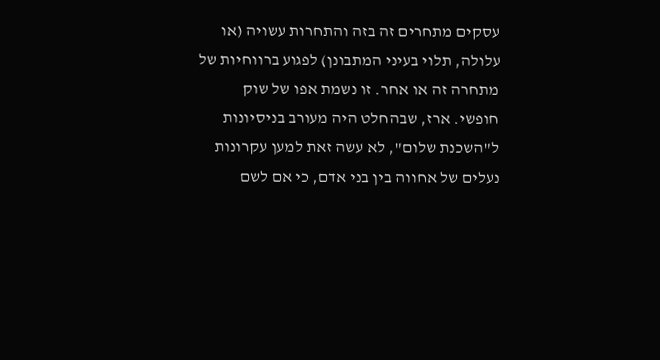עסקים מתחרים זה בזה והתחרות עשויה (או עלולה, תלוי בעיני המתבונן) לפגוע ברווחיות של מתחרה זה או אחר. זו נשמת אפו של שוק חופשי. ארז, שבהחלט היה מעורב בניסיונות ל"השכנת שלום", לא עשה זאת למען עקרונות נעלים של אחווה בין בני אדם, כי אם לשם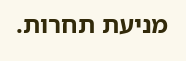מניעת תחרות.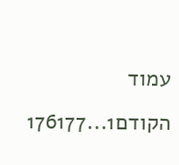עמוד הקודם1...176177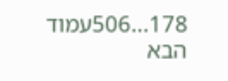178...506עמוד הבא